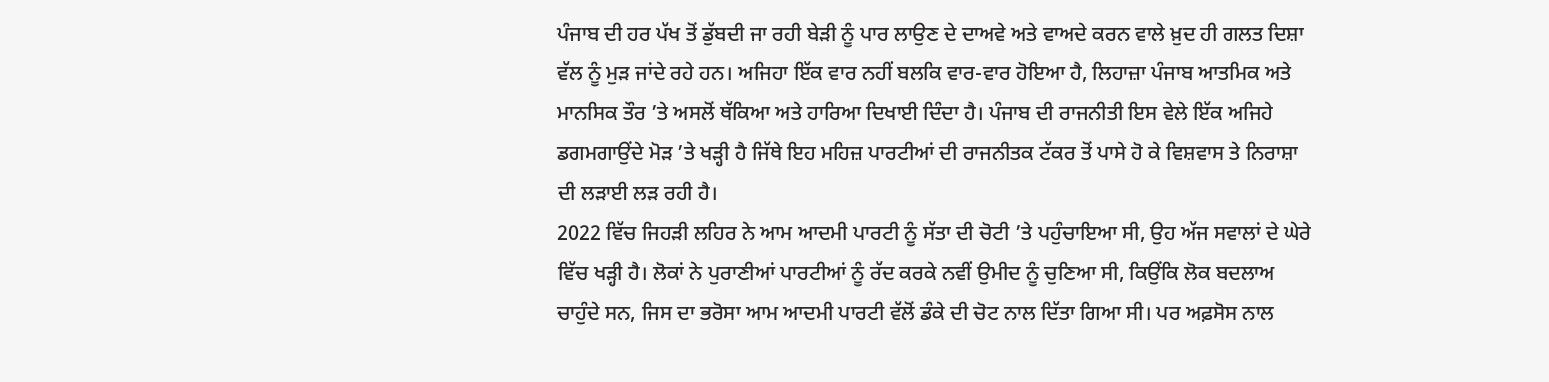ਪੰਜਾਬ ਦੀ ਹਰ ਪੱਖ ਤੋਂ ਡੁੱਬਦੀ ਜਾ ਰਹੀ ਬੇੜੀ ਨੂੰ ਪਾਰ ਲਾਉਣ ਦੇ ਦਾਅਵੇ ਅਤੇ ਵਾਅਦੇ ਕਰਨ ਵਾਲੇ ਖ਼ੁਦ ਹੀ ਗਲਤ ਦਿਸ਼ਾ ਵੱਲ ਨੂੰ ਮੁੜ ਜਾਂਦੇ ਰਹੇ ਹਨ। ਅਜਿਹਾ ਇੱਕ ਵਾਰ ਨਹੀਂ ਬਲਕਿ ਵਾਰ-ਵਾਰ ਹੋਇਆ ਹੈ, ਲਿਹਾਜ਼ਾ ਪੰਜਾਬ ਆਤਮਿਕ ਅਤੇ ਮਾਨਸਿਕ ਤੌਰ ’ਤੇ ਅਸਲੋਂ ਥੱਕਿਆ ਅਤੇ ਹਾਰਿਆ ਦਿਖਾਈ ਦਿੰਦਾ ਹੈ। ਪੰਜਾਬ ਦੀ ਰਾਜਨੀਤੀ ਇਸ ਵੇਲੇ ਇੱਕ ਅਜਿਹੇ ਡਗਮਗਾਉਂਦੇ ਮੋੜ ’ਤੇ ਖੜ੍ਹੀ ਹੈ ਜਿੱਥੇ ਇਹ ਮਹਿਜ਼ ਪਾਰਟੀਆਂ ਦੀ ਰਾਜਨੀਤਕ ਟੱਕਰ ਤੋਂ ਪਾਸੇ ਹੋ ਕੇ ਵਿਸ਼ਵਾਸ ਤੇ ਨਿਰਾਸ਼ਾ ਦੀ ਲੜਾਈ ਲੜ ਰਹੀ ਹੈ।
2022 ਵਿੱਚ ਜਿਹੜੀ ਲਹਿਰ ਨੇ ਆਮ ਆਦਮੀ ਪਾਰਟੀ ਨੂੰ ਸੱਤਾ ਦੀ ਚੋਟੀ ’ਤੇ ਪਹੁੰਚਾਇਆ ਸੀ, ਉਹ ਅੱਜ ਸਵਾਲਾਂ ਦੇ ਘੇਰੇ ਵਿੱਚ ਖੜ੍ਹੀ ਹੈ। ਲੋਕਾਂ ਨੇ ਪੁਰਾਣੀਆਂ ਪਾਰਟੀਆਂ ਨੂੰ ਰੱਦ ਕਰਕੇ ਨਵੀਂ ਉਮੀਦ ਨੂੰ ਚੁਣਿਆ ਸੀ, ਕਿਉਂਕਿ ਲੋਕ ਬਦਲਾਅ ਚਾਹੁੰਦੇ ਸਨ, ਜਿਸ ਦਾ ਭਰੋਸਾ ਆਮ ਆਦਮੀ ਪਾਰਟੀ ਵੱਲੋਂ ਡੰਕੇ ਦੀ ਚੋਟ ਨਾਲ ਦਿੱਤਾ ਗਿਆ ਸੀ। ਪਰ ਅਫ਼ਸੋਸ ਨਾਲ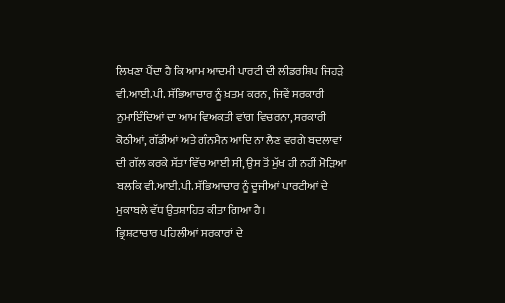ਲਿਖਣਾ ਪੈਂਦਾ ਹੈ ਕਿ ਆਮ ਆਦਮੀ ਪਾਰਟੀ ਦੀ ਲੀਡਰਸ਼ਿਪ ਜਿਹੜੇ ਵੀ.ਆਈ.ਪੀ. ਸੱਭਿਆਚਾਰ ਨੂੰ ਖ਼ਤਮ ਕਰਨ, ਜਿਵੇਂ ਸਰਕਾਰੀ ਨੁਮਾਇੰਦਿਆਂ ਦਾ ਆਮ ਵਿਅਕਤੀ ਵਾਂਗ ਵਿਚਰਨਾ, ਸਰਕਾਰੀ ਕੋਠੀਆਂ, ਗੱਡੀਆਂ ਅਤੇ ਗੰਨਮੈਨ ਆਦਿ ਨਾ ਲੈਣ ਵਰਗੇ ਬਦਲਾਵਾਂ ਦੀ ਗੱਲ ਕਰਕੇ ਸੱਤਾ ਵਿੱਚ ਆਈ ਸੀ, ਉਸ ਤੋਂ ਮੁੱਖ ਹੀ ਨਹੀਂ ਮੋੜਿਆ ਬਲਕਿ ਵੀ.ਆਈ.ਪੀ. ਸੱਭਿਆਚਾਰ ਨੂੰ ਦੂਜੀਆਂ ਪਾਰਟੀਆਂ ਦੇ ਮੁਕਾਬਲੇ ਵੱਧ ਉਤਸ਼ਾਹਿਤ ਕੀਤਾ ਗਿਆ ਹੈ।
ਭ੍ਰਿਸ਼ਟਾਚਾਰ ਪਹਿਲੀਆਂ ਸਰਕਾਰਾਂ ਦੇ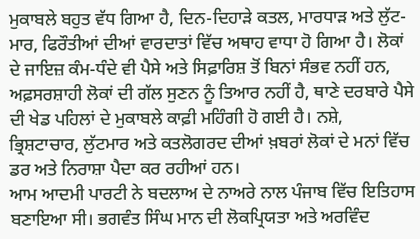ਮੁਕਾਬਲੇ ਬਹੁਤ ਵੱਧ ਗਿਆ ਹੈ, ਦਿਨ-ਦਿਹਾੜੇ ਕਤਲ, ਮਾਰਧਾੜ ਅਤੇ ਲੁੱਟ-ਮਾਰ, ਫਿਰੌਤੀਆਂ ਦੀਆਂ ਵਾਰਦਾਤਾਂ ਵਿੱਚ ਅਥਾਹ ਵਾਧਾ ਹੋ ਗਿਆ ਹੈ। ਲੋਕਾਂ ਦੇ ਜਾਇਜ਼ ਕੰਮ-ਧੰਦੇ ਵੀ ਪੈਸੇ ਅਤੇ ਸਿਫ਼ਾਰਿਸ਼ ਤੋਂ ਬਿਨਾਂ ਸੰਭਵ ਨਹੀਂ ਹਨ, ਅਫ਼ਸਰਸ਼ਾਹੀ ਲੋਕਾਂ ਦੀ ਗੱਲ ਸੁਣਨ ਨੂੰ ਤਿਆਰ ਨਹੀਂ ਹੈ, ਥਾਣੇ ਦਰਬਾਰੇ ਪੈਸੇ ਦੀ ਖੇਡ ਪਹਿਲਾਂ ਦੇ ਮੁਕਾਬਲੇ ਕਾਫ਼ੀ ਮਹਿੰਗੀ ਹੋ ਗਈ ਹੈ। ਨਸ਼ੇ, ਭ੍ਰਿਸ਼ਟਾਚਾਰ, ਲੁੱਟਮਾਰ ਅਤੇ ਕਤਲੋਗਰਦ ਦੀਆਂ ਖ਼ਬਰਾਂ ਲੋਕਾਂ ਦੇ ਮਨਾਂ ਵਿੱਚ ਡਰ ਅਤੇ ਨਿਰਾਸ਼ਾ ਪੈਦਾ ਕਰ ਰਹੀਆਂ ਹਨ।
ਆਮ ਆਦਮੀ ਪਾਰਟੀ ਨੇ ਬਦਲਾਅ ਦੇ ਨਾਅਰੇ ਨਾਲ ਪੰਜਾਬ ਵਿੱਚ ਇਤਿਹਾਸ ਬਣਾਇਆ ਸੀ। ਭਗਵੰਤ ਸਿੰਘ ਮਾਨ ਦੀ ਲੋਕਪ੍ਰਿਯਤਾ ਅਤੇ ਅਰਵਿੰਦ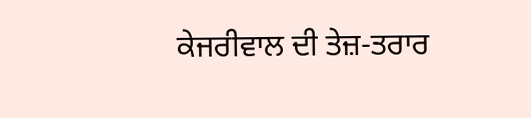ਕੇਜਰੀਵਾਲ ਦੀ ਤੇਜ਼-ਤਰਾਰ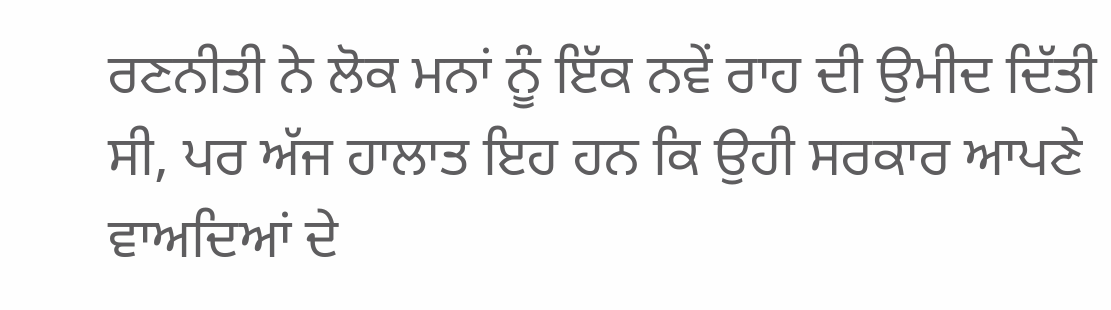ਰਣਨੀਤੀ ਨੇ ਲੋਕ ਮਨਾਂ ਨੂੰ ਇੱਕ ਨਵੇਂ ਰਾਹ ਦੀ ਉਮੀਦ ਦਿੱਤੀ ਸੀ, ਪਰ ਅੱਜ ਹਾਲਾਤ ਇਹ ਹਨ ਕਿ ਉਹੀ ਸਰਕਾਰ ਆਪਣੇ ਵਾਅਦਿਆਂ ਦੇ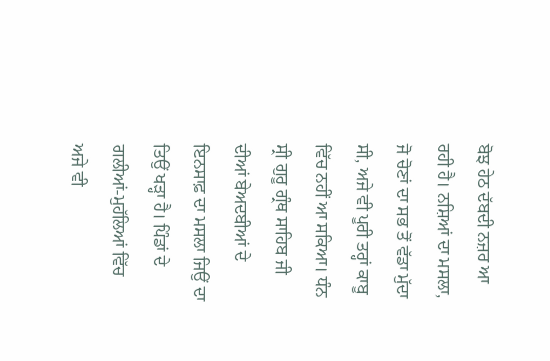ਬੋਝ ਹੇਠ ਦੱਬਦੀ ਨਜ਼ਰ ਆ ਰਹੀ ਹੈ। ਨਸ਼ਿਆਂ ਦਾ ਮਸਲਾ, ਜੋ ਚੋਣਾਂ ਦਾ ਸਭ ਤੋਂ ਵੱਡਾ ਮੁੱਦਾ ਸੀ, ਅਜੇ ਵੀ ਪੂਰੀ ਤਰ੍ਹਾਂ ਕਾਬੂ ਵਿੱਚ ਨਹੀਂ ਆ ਸਕਿਆ। ਧੰਨ ਸ੍ਰੀ ਗੁਰੂ ਗ੍ਰੰਥ ਸਾਹਿਬ ਜੀ ਦੀਆਂ ਬੇਅਦਬੀਆਂ ਦੇ ਇਨਸਾਫ਼ ਦਾ ਮਸਲਾ ਜਿਉਂ ਦਾ ਤਿਉਂ ਖੜ੍ਹਾ ਹੈ। ਪਿੰਡਾਂ ਦੇ ਗਲੀਆਂ-ਮੁਹੱਲਿਆਂ ਵਿੱਚ ਅਜੇ ਵੀ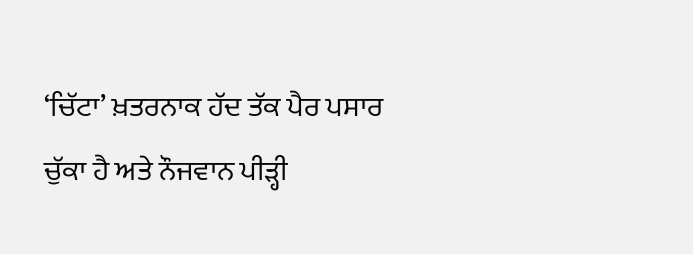‘ਚਿੱਟਾ’ ਖ਼ਤਰਨਾਕ ਹੱਦ ਤੱਕ ਪੈਰ ਪਸਾਰ ਚੁੱਕਾ ਹੈ ਅਤੇ ਨੌਜਵਾਨ ਪੀੜ੍ਹੀ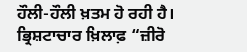ਹੌਲੀ-ਹੌਲੀ ਖ਼ਤਮ ਹੋ ਰਹੀ ਹੈ। ਭ੍ਰਿਸ਼ਟਾਚਾਰ ਖ਼ਿਲਾਫ਼ “ਜ਼ੀਰੋ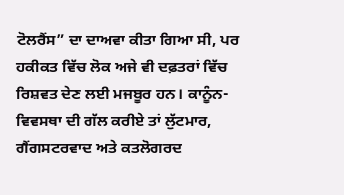ਟੋਲਰੈਂਸ” ਦਾ ਦਾਅਵਾ ਕੀਤਾ ਗਿਆ ਸੀ, ਪਰ ਹਕੀਕਤ ਵਿੱਚ ਲੋਕ ਅਜੇ ਵੀ ਦਫ਼ਤਰਾਂ ਵਿੱਚ ਰਿਸ਼ਵਤ ਦੇਣ ਲਈ ਮਜਬੂਰ ਹਨ। ਕਾਨੂੰਨ-ਵਿਵਸਥਾ ਦੀ ਗੱਲ ਕਰੀਏ ਤਾਂ ਲੁੱਟਮਾਰ, ਗੈਂਗਸਟਰਵਾਦ ਅਤੇ ਕਤਲੋਗਰਦ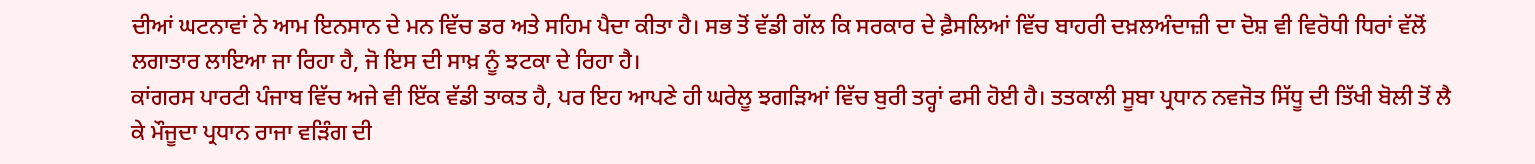ਦੀਆਂ ਘਟਨਾਵਾਂ ਨੇ ਆਮ ਇਨਸਾਨ ਦੇ ਮਨ ਵਿੱਚ ਡਰ ਅਤੇ ਸਹਿਮ ਪੈਦਾ ਕੀਤਾ ਹੈ। ਸਭ ਤੋਂ ਵੱਡੀ ਗੱਲ ਕਿ ਸਰਕਾਰ ਦੇ ਫ਼ੈਸਲਿਆਂ ਵਿੱਚ ਬਾਹਰੀ ਦਖ਼ਲਅੰਦਾਜ਼ੀ ਦਾ ਦੋਸ਼ ਵੀ ਵਿਰੋਧੀ ਧਿਰਾਂ ਵੱਲੋਂ ਲਗਾਤਾਰ ਲਾਇਆ ਜਾ ਰਿਹਾ ਹੈ, ਜੋ ਇਸ ਦੀ ਸਾਖ਼ ਨੂੰ ਝਟਕਾ ਦੇ ਰਿਹਾ ਹੈ।
ਕਾਂਗਰਸ ਪਾਰਟੀ ਪੰਜਾਬ ਵਿੱਚ ਅਜੇ ਵੀ ਇੱਕ ਵੱਡੀ ਤਾਕਤ ਹੈ, ਪਰ ਇਹ ਆਪਣੇ ਹੀ ਘਰੇਲੂ ਝਗੜਿਆਂ ਵਿੱਚ ਬੁਰੀ ਤਰ੍ਹਾਂ ਫਸੀ ਹੋਈ ਹੈ। ਤਤਕਾਲੀ ਸੂਬਾ ਪ੍ਰਧਾਨ ਨਵਜੋਤ ਸਿੱਧੂ ਦੀ ਤਿੱਖੀ ਬੋਲੀ ਤੋਂ ਲੈ ਕੇ ਮੌਜੂਦਾ ਪ੍ਰਧਾਨ ਰਾਜਾ ਵੜਿੰਗ ਦੀ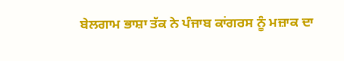ਬੇਲਗਾਮ ਭਾਸ਼ਾ ਤੱਕ ਨੇ ਪੰਜਾਬ ਕਾਂਗਰਸ ਨੂੰ ਮਜ਼ਾਕ ਦਾ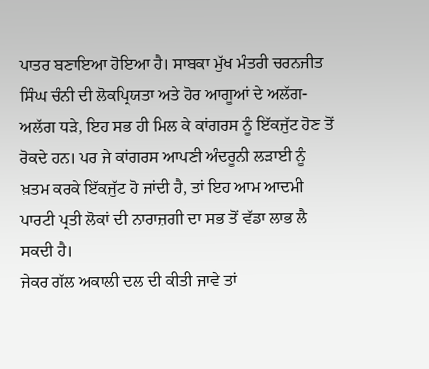ਪਾਤਰ ਬਣਾਇਆ ਹੋਇਆ ਹੈ। ਸਾਬਕਾ ਮੁੱਖ ਮੰਤਰੀ ਚਰਨਜੀਤ ਸਿੰਘ ਚੰਨੀ ਦੀ ਲੋਕਪ੍ਰਿਯਤਾ ਅਤੇ ਹੋਰ ਆਗੂਆਂ ਦੇ ਅਲੱਗ-ਅਲੱਗ ਧੜੇ, ਇਹ ਸਭ ਹੀ ਮਿਲ ਕੇ ਕਾਂਗਰਸ ਨੂੰ ਇੱਕਜੁੱਟ ਹੋਣ ਤੋਂ ਰੋਕਦੇ ਹਨ। ਪਰ ਜੇ ਕਾਂਗਰਸ ਆਪਣੀ ਅੰਦਰੂਨੀ ਲੜਾਈ ਨੂੰ ਖ਼ਤਮ ਕਰਕੇ ਇੱਕਜੁੱਟ ਹੋ ਜਾਂਦੀ ਹੈ, ਤਾਂ ਇਹ ਆਮ ਆਦਮੀ ਪਾਰਟੀ ਪ੍ਰਤੀ ਲੋਕਾਂ ਦੀ ਨਾਰਾਜ਼ਗੀ ਦਾ ਸਭ ਤੋਂ ਵੱਡਾ ਲਾਭ ਲੈ ਸਕਦੀ ਹੈ।
ਜੇਕਰ ਗੱਲ ਅਕਾਲੀ ਦਲ ਦੀ ਕੀਤੀ ਜਾਵੇ ਤਾਂ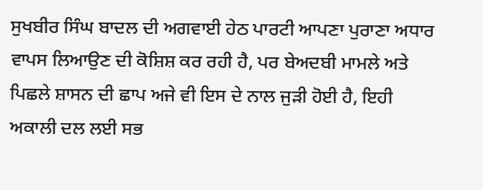ਸੁਖਬੀਰ ਸਿੰਘ ਬਾਦਲ ਦੀ ਅਗਵਾਈ ਹੇਠ ਪਾਰਟੀ ਆਪਣਾ ਪੁਰਾਣਾ ਅਧਾਰ ਵਾਪਸ ਲਿਆਉਣ ਦੀ ਕੋਸ਼ਿਸ਼ ਕਰ ਰਹੀ ਹੈ, ਪਰ ਬੇਅਦਬੀ ਮਾਮਲੇ ਅਤੇ ਪਿਛਲੇ ਸ਼ਾਸਨ ਦੀ ਛਾਪ ਅਜੇ ਵੀ ਇਸ ਦੇ ਨਾਲ ਜੁੜੀ ਹੋਈ ਹੈ, ਇਹੀ ਅਕਾਲੀ ਦਲ ਲਈ ਸਭ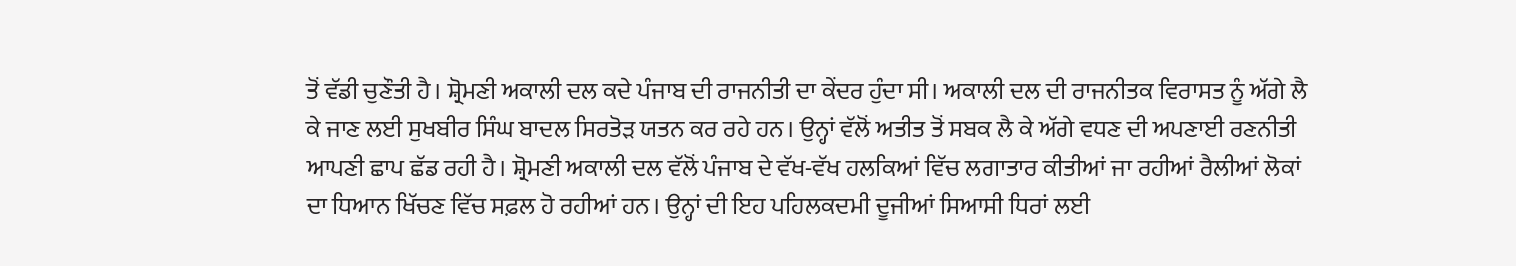ਤੋਂ ਵੱਡੀ ਚੁਣੌਤੀ ਹੈ। ਸ਼੍ਰੋਮਣੀ ਅਕਾਲੀ ਦਲ ਕਦੇ ਪੰਜਾਬ ਦੀ ਰਾਜਨੀਤੀ ਦਾ ਕੇਂਦਰ ਹੁੰਦਾ ਸੀ। ਅਕਾਲੀ ਦਲ ਦੀ ਰਾਜਨੀਤਕ ਵਿਰਾਸਤ ਨੂੰ ਅੱਗੇ ਲੈ ਕੇ ਜਾਣ ਲਈ ਸੁਖਬੀਰ ਸਿੰਘ ਬਾਦਲ ਸਿਰਤੋੜ ਯਤਨ ਕਰ ਰਹੇ ਹਨ। ਉਨ੍ਹਾਂ ਵੱਲੋਂ ਅਤੀਤ ਤੋਂ ਸਬਕ ਲੈ ਕੇ ਅੱਗੇ ਵਧਣ ਦੀ ਅਪਣਾਈ ਰਣਨੀਤੀ ਆਪਣੀ ਛਾਪ ਛੱਡ ਰਹੀ ਹੈ। ਸ਼੍ਰੋਮਣੀ ਅਕਾਲੀ ਦਲ ਵੱਲੋਂ ਪੰਜਾਬ ਦੇ ਵੱਖ-ਵੱਖ ਹਲਕਿਆਂ ਵਿੱਚ ਲਗਾਤਾਰ ਕੀਤੀਆਂ ਜਾ ਰਹੀਆਂ ਰੈਲੀਆਂ ਲੋਕਾਂ ਦਾ ਧਿਆਨ ਖਿੱਚਣ ਵਿੱਚ ਸਫ਼ਲ ਹੋ ਰਹੀਆਂ ਹਨ। ਉਨ੍ਹਾਂ ਦੀ ਇਹ ਪਹਿਲਕਦਮੀ ਦੂਜੀਆਂ ਸਿਆਸੀ ਧਿਰਾਂ ਲਈ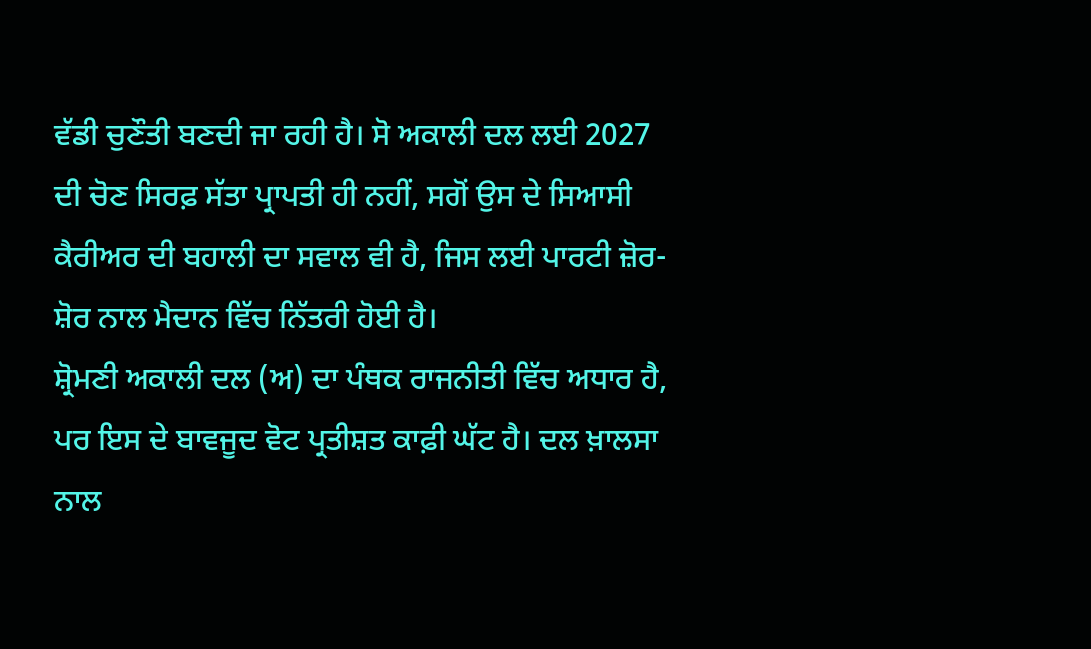ਵੱਡੀ ਚੁਣੌਤੀ ਬਣਦੀ ਜਾ ਰਹੀ ਹੈ। ਸੋ ਅਕਾਲੀ ਦਲ ਲਈ 2027 ਦੀ ਚੋਣ ਸਿਰਫ਼ ਸੱਤਾ ਪ੍ਰਾਪਤੀ ਹੀ ਨਹੀਂ, ਸਗੋਂ ਉਸ ਦੇ ਸਿਆਸੀ ਕੈਰੀਅਰ ਦੀ ਬਹਾਲੀ ਦਾ ਸਵਾਲ ਵੀ ਹੈ, ਜਿਸ ਲਈ ਪਾਰਟੀ ਜ਼ੋਰ-ਸ਼ੋਰ ਨਾਲ ਮੈਦਾਨ ਵਿੱਚ ਨਿੱਤਰੀ ਹੋਈ ਹੈ।
ਸ਼੍ਰੋਮਣੀ ਅਕਾਲੀ ਦਲ (ਅ) ਦਾ ਪੰਥਕ ਰਾਜਨੀਤੀ ਵਿੱਚ ਅਧਾਰ ਹੈ, ਪਰ ਇਸ ਦੇ ਬਾਵਜੂਦ ਵੋਟ ਪ੍ਰਤੀਸ਼ਤ ਕਾਫ਼ੀ ਘੱਟ ਹੈ। ਦਲ ਖ਼ਾਲਸਾ ਨਾਲ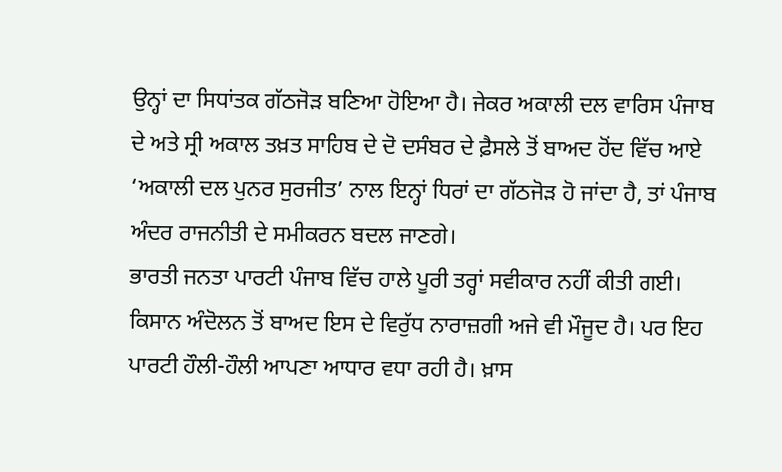ਉਨ੍ਹਾਂ ਦਾ ਸਿਧਾਂਤਕ ਗੱਠਜੋੜ ਬਣਿਆ ਹੋਇਆ ਹੈ। ਜੇਕਰ ਅਕਾਲੀ ਦਲ ਵਾਰਿਸ ਪੰਜਾਬ ਦੇ ਅਤੇ ਸ੍ਰੀ ਅਕਾਲ ਤਖ਼ਤ ਸਾਹਿਬ ਦੇ ਦੋ ਦਸੰਬਰ ਦੇ ਫ਼ੈਸਲੇ ਤੋਂ ਬਾਅਦ ਹੋਂਦ ਵਿੱਚ ਆਏ ‘ਅਕਾਲੀ ਦਲ ਪੁਨਰ ਸੁਰਜੀਤ’ ਨਾਲ ਇਨ੍ਹਾਂ ਧਿਰਾਂ ਦਾ ਗੱਠਜੋੜ ਹੋ ਜਾਂਦਾ ਹੈ, ਤਾਂ ਪੰਜਾਬ ਅੰਦਰ ਰਾਜਨੀਤੀ ਦੇ ਸਮੀਕਰਨ ਬਦਲ ਜਾਣਗੇ।
ਭਾਰਤੀ ਜਨਤਾ ਪਾਰਟੀ ਪੰਜਾਬ ਵਿੱਚ ਹਾਲੇ ਪੂਰੀ ਤਰ੍ਹਾਂ ਸਵੀਕਾਰ ਨਹੀਂ ਕੀਤੀ ਗਈ। ਕਿਸਾਨ ਅੰਦੋਲਨ ਤੋਂ ਬਾਅਦ ਇਸ ਦੇ ਵਿਰੁੱਧ ਨਾਰਾਜ਼ਗੀ ਅਜੇ ਵੀ ਮੌਜੂਦ ਹੈ। ਪਰ ਇਹ ਪਾਰਟੀ ਹੌਲੀ-ਹੌਲੀ ਆਪਣਾ ਆਧਾਰ ਵਧਾ ਰਹੀ ਹੈ। ਖ਼ਾਸ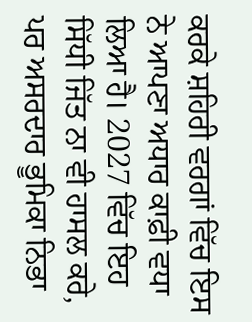ਕਰਕੇ ਸ਼ਹਿਰੀ ਵਰਗਾਂ ਵਿੱਚ ਇਸ ਨੇ ਆਪਣਾ ਅਧਾਰ ਕਾਫ਼ੀ ਵਧਾ ਲਿਆ ਹੈ। 2027 ਵਿੱਚ ਇਹ ਸਿੱਧੀ ਜਿੱਤ ਨਾ ਵੀ ਹਾਸਲ ਕਰੇ, ਪਰ ਅਸਰਦਾਰ ਭੂਮਿਕਾ ਨਿਭਾ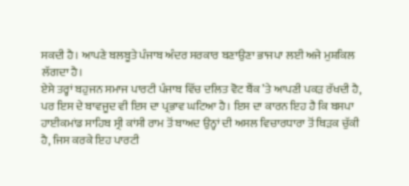ਸਕਦੀ ਹੈ। ਆਪਣੇ ਬਲਬੂਤੇ ਪੰਜਾਬ ਅੰਦਰ ਸਰਕਾਰ ਬਣਾਉਣਾ ਭਾਜਪਾ ਲਈ ਅਜੇ ਮੁਸ਼ਕਿਲ ਲੱਗਦਾ ਹੈ।
ਏਸੇ ਤਰ੍ਹਾਂ ਬਹੁਜਨ ਸਮਾਜ ਪਾਰਟੀ ਪੰਜਾਬ ਵਿੱਚ ਦਲਿਤ ਵੋਟ ਬੈਂਕ ’ਤੇ ਆਪਣੀ ਪਕੜ ਰੱਖਦੀ ਹੈ, ਪਰ ਇਸ ਦੇ ਬਾਵਜੂਦ ਵੀ ਇਸ ਦਾ ਪ੍ਰਭਾਵ ਘਟਿਆ ਹੈ। ਇਸ ਦਾ ਕਾਰਨ ਇਹ ਹੈ ਕਿ ਬਸਪਾ ਹਾਈਕਮਾਂਡ ਸਾਹਿਬ ਸ੍ਰੀ ਕਾਂਸੀ ਰਾਮ ਤੋਂ ਬਾਅਦ ਉਨ੍ਹਾਂ ਦੀ ਅਸਲ ਵਿਚਾਰਧਾਰਾ ਤੋਂ ਥਿੜਕ ਚੁੱਕੀ ਹੈ, ਜਿਸ ਕਰਕੇ ਇਹ ਪਾਰਟੀ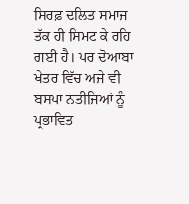ਸਿਰਫ਼ ਦਲਿਤ ਸਮਾਜ ਤੱਕ ਹੀ ਸਿਮਟ ਕੇ ਰਹਿ ਗਈ ਹੈ। ਪਰ ਦੋਆਬਾ ਖੇਤਰ ਵਿੱਚ ਅਜੇ ਵੀ ਬਸਪਾ ਨਤੀਜਿਆਂ ਨੂੰ ਪ੍ਰਭਾਵਿਤ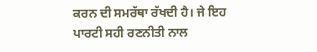ਕਰਨ ਦੀ ਸਮਰੱਥਾ ਰੱਖਦੀ ਹੈ। ਜੇ ਇਹ ਪਾਰਟੀ ਸਹੀ ਰਣਨੀਤੀ ਨਾਲ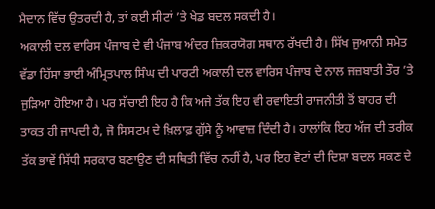ਮੈਦਾਨ ਵਿੱਚ ਉਤਰਦੀ ਹੈ, ਤਾਂ ਕਈ ਸੀਟਾਂ ’ਤੇ ਖੇਡ ਬਦਲ ਸਕਦੀ ਹੈ।
ਅਕਾਲੀ ਦਲ ਵਾਰਿਸ ਪੰਜਾਬ ਦੇ ਵੀ ਪੰਜਾਬ ਅੰਦਰ ਜ਼ਿਕਰਯੋਗ ਸਥਾਨ ਰੱਖਦੀ ਹੈ। ਸਿੱਖ ਜੁਆਨੀ ਸਮੇਤ ਵੱਡਾ ਹਿੱਸਾ ਭਾਈ ਅੰਮ੍ਰਿਤਪਾਲ ਸਿੰਘ ਦੀ ਪਾਰਟੀ ਅਕਾਲੀ ਦਲ ਵਾਰਿਸ ਪੰਜਾਬ ਦੇ ਨਾਲ ਜਜ਼ਬਾਤੀ ਤੌਰ ’ਤੇ ਜੁੜਿਆ ਹੋਇਆ ਹੈ। ਪਰ ਸੱਚਾਈ ਇਹ ਹੈ ਕਿ ਅਜੇ ਤੱਕ ਇਹ ਵੀ ਰਵਾਇਤੀ ਰਾਜਨੀਤੀ ਤੋਂ ਬਾਹਰ ਦੀ ਤਾਕਤ ਹੀ ਜਾਪਦੀ ਹੈ, ਜੋ ਸਿਸਟਮ ਦੇ ਖ਼ਿਲਾਫ਼ ਗੁੱਸੇ ਨੂੰ ਆਵਾਜ਼ ਦਿੰਦੀ ਹੈ। ਹਾਲਾਂਕਿ ਇਹ ਅੱਜ ਦੀ ਤਰੀਕ ਤੱਕ ਭਾਵੇਂ ਸਿੱਧੀ ਸਰਕਾਰ ਬਣਾਉਣ ਦੀ ਸਥਿਤੀ ਵਿੱਚ ਨਹੀਂ ਹੈ, ਪਰ ਇਹ ਵੋਟਾਂ ਦੀ ਦਿਸ਼ਾ ਬਦਲ ਸਕਣ ਦੇ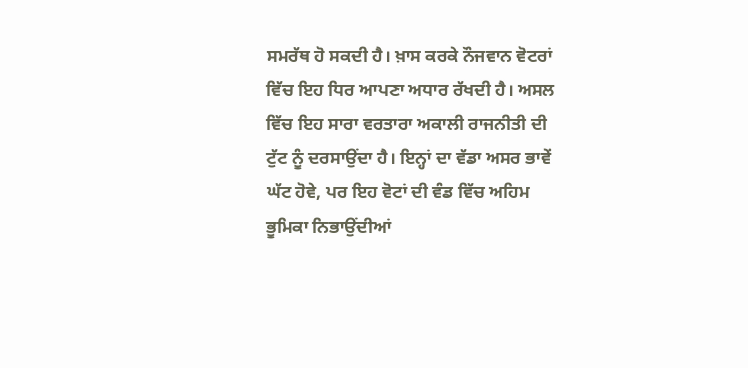ਸਮਰੱਥ ਹੋ ਸਕਦੀ ਹੈ। ਖ਼ਾਸ ਕਰਕੇ ਨੌਜਵਾਨ ਵੋਟਰਾਂ ਵਿੱਚ ਇਹ ਧਿਰ ਆਪਣਾ ਅਧਾਰ ਰੱਖਦੀ ਹੈ। ਅਸਲ ਵਿੱਚ ਇਹ ਸਾਰਾ ਵਰਤਾਰਾ ਅਕਾਲੀ ਰਾਜਨੀਤੀ ਦੀ ਟੁੱਟ ਨੂੰ ਦਰਸਾਉਂਦਾ ਹੈ। ਇਨ੍ਹਾਂ ਦਾ ਵੱਡਾ ਅਸਰ ਭਾਵੇਂ ਘੱਟ ਹੋਵੇ, ਪਰ ਇਹ ਵੋਟਾਂ ਦੀ ਵੰਡ ਵਿੱਚ ਅਹਿਮ ਭੂਮਿਕਾ ਨਿਭਾਉਂਦੀਆਂ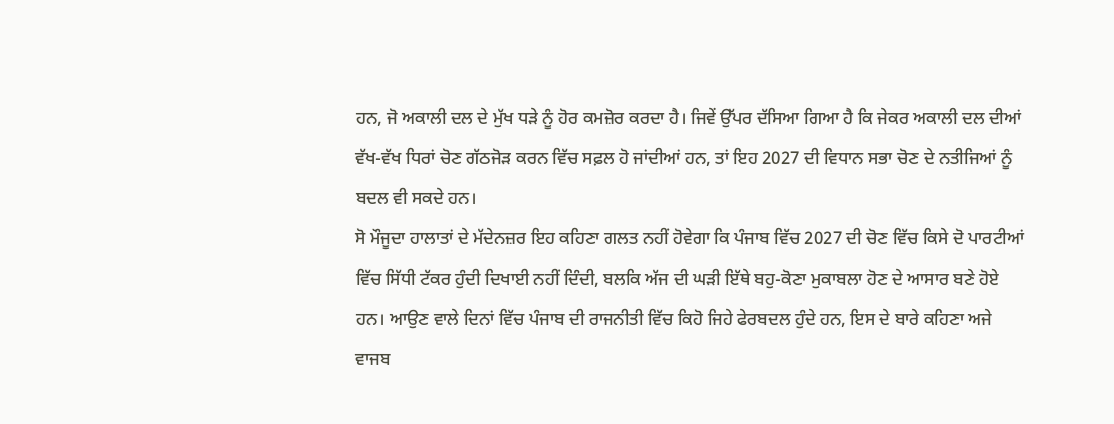ਹਨ, ਜੋ ਅਕਾਲੀ ਦਲ ਦੇ ਮੁੱਖ ਧੜੇ ਨੂੰ ਹੋਰ ਕਮਜ਼ੋਰ ਕਰਦਾ ਹੈ। ਜਿਵੇਂ ਉੱਪਰ ਦੱਸਿਆ ਗਿਆ ਹੈ ਕਿ ਜੇਕਰ ਅਕਾਲੀ ਦਲ ਦੀਆਂ ਵੱਖ-ਵੱਖ ਧਿਰਾਂ ਚੋਣ ਗੱਠਜੋੜ ਕਰਨ ਵਿੱਚ ਸਫ਼ਲ ਹੋ ਜਾਂਦੀਆਂ ਹਨ, ਤਾਂ ਇਹ 2027 ਦੀ ਵਿਧਾਨ ਸਭਾ ਚੋਣ ਦੇ ਨਤੀਜਿਆਂ ਨੂੰ ਬਦਲ ਵੀ ਸਕਦੇ ਹਨ।
ਸੋ ਮੌਜੂਦਾ ਹਾਲਾਤਾਂ ਦੇ ਮੱਦੇਨਜ਼ਰ ਇਹ ਕਹਿਣਾ ਗਲਤ ਨਹੀਂ ਹੋਵੇਗਾ ਕਿ ਪੰਜਾਬ ਵਿੱਚ 2027 ਦੀ ਚੋਣ ਵਿੱਚ ਕਿਸੇ ਦੋ ਪਾਰਟੀਆਂ ਵਿੱਚ ਸਿੱਧੀ ਟੱਕਰ ਹੁੰਦੀ ਦਿਖਾਈ ਨਹੀਂ ਦਿੰਦੀ, ਬਲਕਿ ਅੱਜ ਦੀ ਘੜੀ ਇੱਥੇ ਬਹੁ-ਕੋਣਾ ਮੁਕਾਬਲਾ ਹੋਣ ਦੇ ਆਸਾਰ ਬਣੇ ਹੋਏ ਹਨ। ਆਉਣ ਵਾਲੇ ਦਿਨਾਂ ਵਿੱਚ ਪੰਜਾਬ ਦੀ ਰਾਜਨੀਤੀ ਵਿੱਚ ਕਿਹੋ ਜਿਹੇ ਫੇਰਬਦਲ ਹੁੰਦੇ ਹਨ, ਇਸ ਦੇ ਬਾਰੇ ਕਹਿਣਾ ਅਜੇ ਵਾਜਬ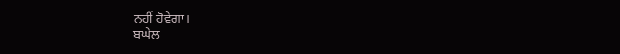ਨਹੀਂ ਹੋਵੇਗਾ।
ਬਘੇਲ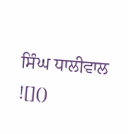ਸਿੰਘ ਧਾਲੀਵਾਲ
![]()